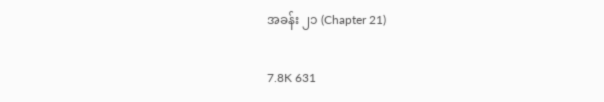အခန်း ၂၁ (Chapter 21)

7.8K 631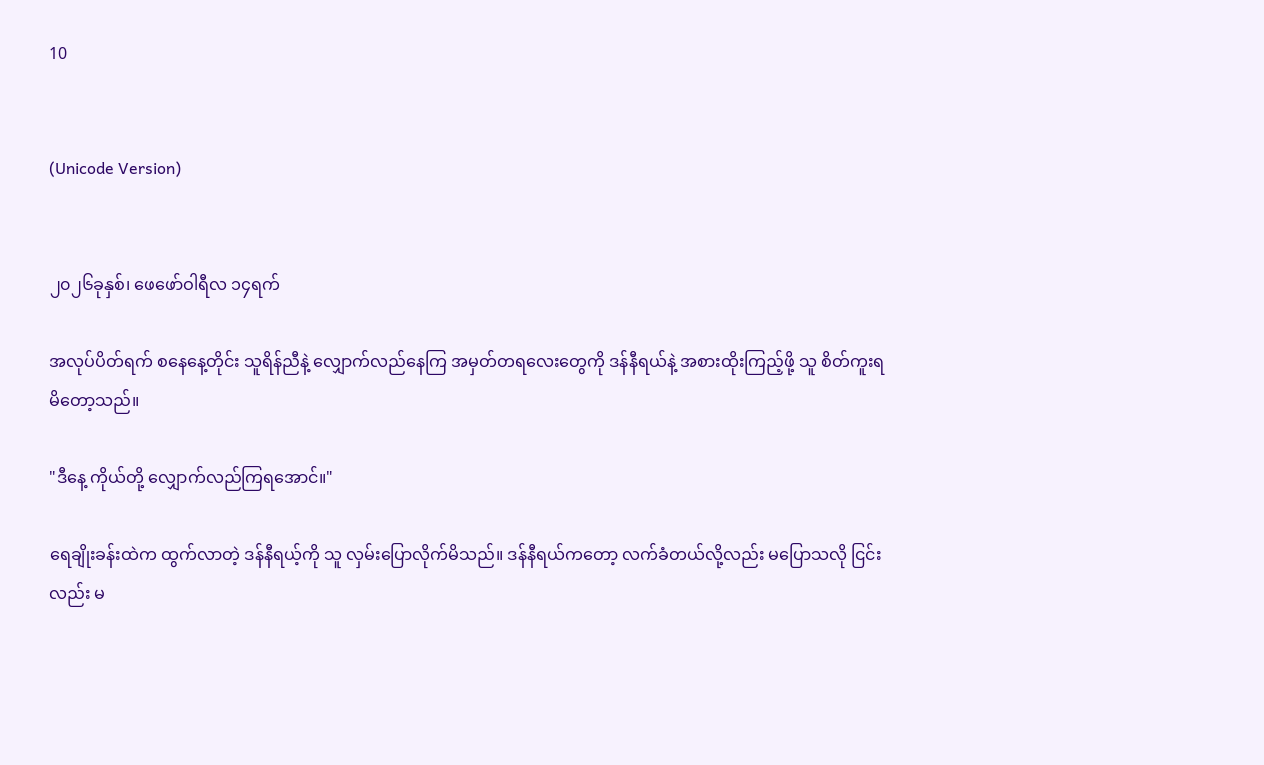10


(Unicode Version)


၂၀၂၆ခုနှစ်၊ ဖေဖော်ဝါရီလ ၁၄ရက်

အလုပ်ပိတ်ရက် စနေနေ့တိုင်း သူရိန်ညီနဲ့ လျှောက်လည်နေကြ အမှတ်တရလေးတွေကို ဒန်နီရယ်နဲ့ အစားထိုးကြည့်ဖို့ သူ စိတ်ကူးရမိ‌တော့သည်။

"ဒီနေ့ ကိုယ်တို့ လျှောက်လည်ကြရအောင်။"

ရေချိုးခန်းထဲက ထွက်လာတဲ့ ဒန်နီရယ့်ကို သူ လှမ်းပြောလိုက်မိသည်။ ဒန်နီရယ်ကတော့ လက်ခံတယ်လို့လည်း မပြောသလို ငြင်းလည်း မ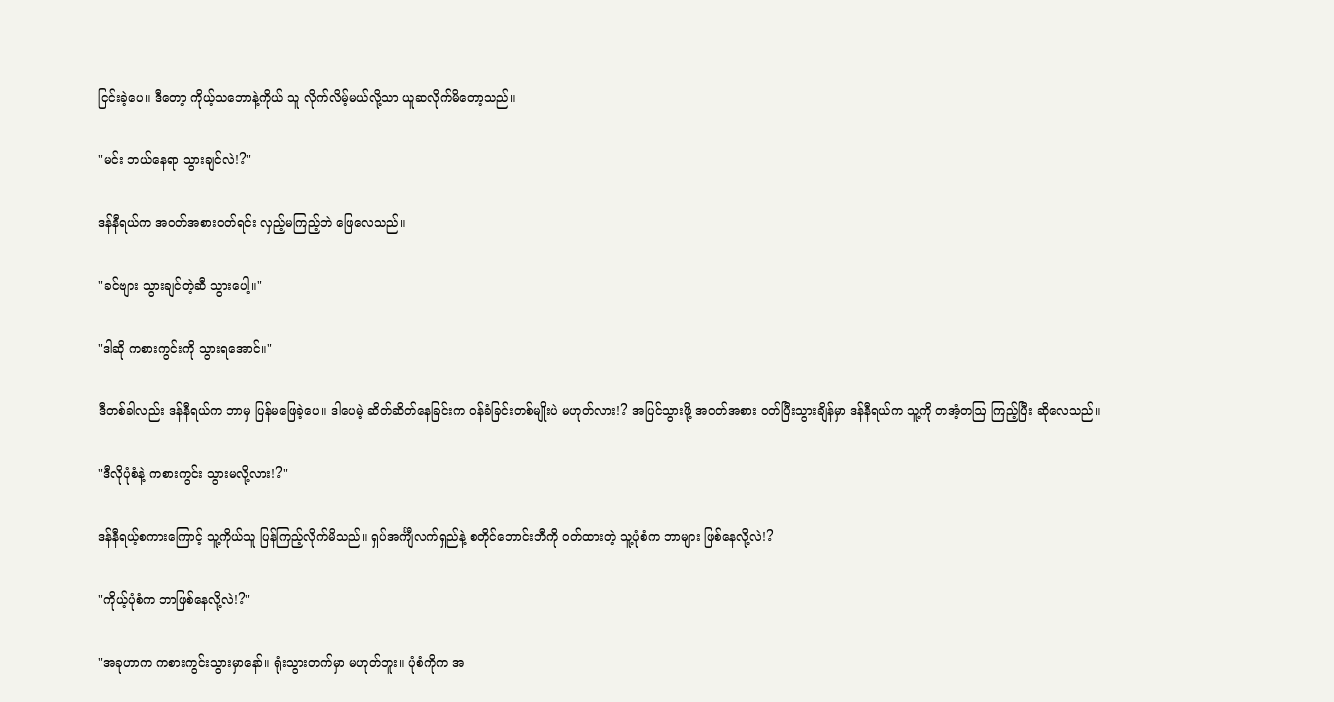ငြင်းခဲ့ပေ။ ဒီတော့ ကိုယ့်သဘောနဲ့ကိုယ် သူ လိုက်လိမ့်မယ်လို့သာ ယူဆလိုက်မိတော့သည်။

"မင်း ဘယ်နေရာ သွားချင်လဲ!?"

ဒန်နီရယ်က အ၀တ်အစား၀တ်ရင်း လှည့်မကြည့်ဘဲ ဖြေလေသည်။

"ခင်ဗျား သွားချင်တဲ့ဆီ သွားပေါ့။"

"ဒါဆို ကစားကွင်းကို သွားရအောင်။"

ဒီတစ်ခါလည်း ဒန်နီရယ်က ဘာမှ ပြန်မဖြေခဲ့ပေ။ ဒါပေမဲ့ ဆိတ်ဆိတ်နေခြင်းက ၀န်ခံခြင်းတစ်မျိုးပဲ မဟုတ်လား!? အပြင်သွားဖို့ အ၀တ်အစား ၀တ်ပြီးသွားချိန်မှာ ဒန်နီရယ်က သူ့ကို တအံ့တဩ ကြည့်ပြီး ဆိုလေသည်။

"ဒီလိုပုံစံနဲ့ ကစားကွင်း သွားမလို့လား!?"

ဒန်နီရယ့်စကားကြောင့် သူ့ကိုယ်သူ ပြန်ကြည့်လိုက်မိသည်။ ရှပ်အင်္ကျီလက်ရှည်နဲ့ စတိုင်ဘောင်းဘီကို ၀တ်ထားတဲ့ သူ့ပုံစံက ဘာများ ဖြစ်နေလို့လဲ!?

"ကိုယ့်ပုံစံက ဘာဖြစ်နေလို့လဲ!?"

"အခုဟာက ကစားကွင်းသွားမှာနော်။ ရုံးသွားတက်မှာ မဟုတ်ဘူး။ ပုံစံကိုက အ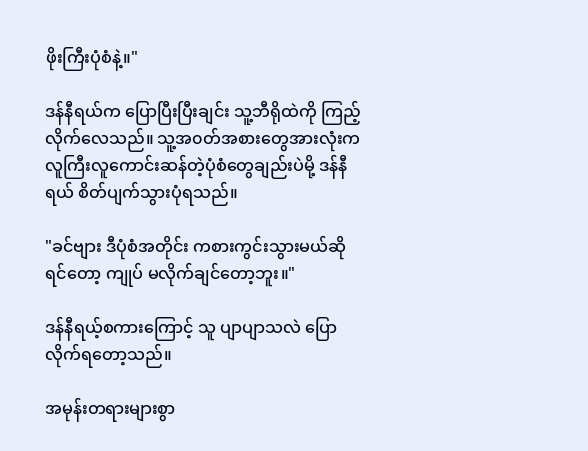ဖိုးကြီးပုံစံနဲ့။"

ဒန်နီရယ်က ပြောပြီးပြီးချင်း သူ့ဘီရိုထဲကို ကြည့်လိုက်လေသည်။ သူ့အ၀တ်အစားတွေအားလုံးက လူကြီးလူကောင်းဆန်တဲ့ပုံစံတွေချည်းပဲမို့ ဒန်နီရယ် စိတ်ပျက်သွားပုံရသည်။

"ခင်ဗျား ဒီပုံစံအတိုင်း ကစားကွင်းသွားမယ်ဆိုရင်တော့ ကျုပ် မလိုက်ချင်တော့ဘူး။"

ဒန်နီရယ့်စကားကြောင့် သူ ပျာပျာသလဲ ပြောလိုက်ရတော့သည်။

အမုန်းတရားများစွာ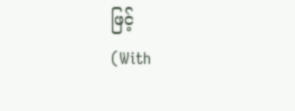ဖြင့်                                    (With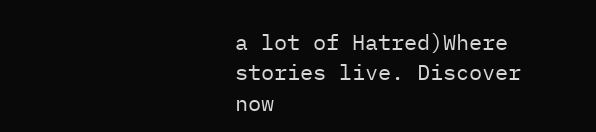a lot of Hatred)Where stories live. Discover now